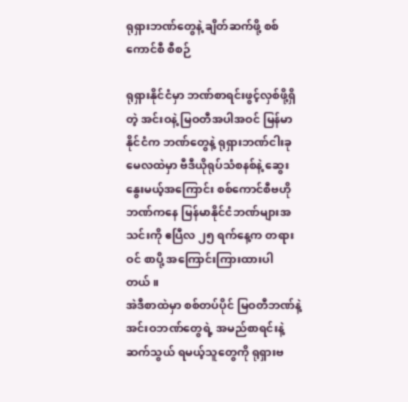ရုရှားဘဏ်တွေနဲ့ ချိတ်ဆက်ဖို့ စစ်ကောင်စီ စီစဉ်

ရုရှားနိုင်ငံမှာ ဘဏ်စာရင်းဖွင့်လှစ်ဖို့ရှိတဲ့ အင်းဝနဲ့ မြဝတီအပါအဝင် မြန်မာနိုင်ငံက ဘဏ်တွေနဲ့ ရုရှားဘဏ်ငါးခု မေလထဲမှာ ဗီဒီယိုရုပ်သံစနစ်နဲ့ ဆွေးနွေးမယ့်အကြောင်း စစ်ကောင်စီဗဟိုဘဏ်ကနေ မြန်မာနိုင်ငံဘဏ်များအသင်းကို ဧပြီလ ၂၅ ရက်နေ့က တရားဝင် စာပို့ အကြောင်းကြားထားပါတယ်။
အဲဒီစာထဲမှာ စစ်တပ်ပိုင် မြဝတီဘဏ်နဲ့ အင်းဝဘဏ်တွေရဲ့ အမည်စာရင်းနဲ့ ဆက်သွယ် ရမယ့်သူတွေကို ရုရှားဗ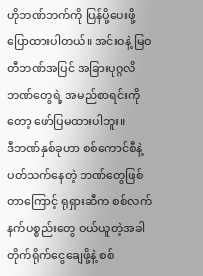ဟိုဘဏ်ဘက်ကို ပြန်ပို့ပေးဖို့ ပြောထားပါတယ်။ အင်းဝနဲ့ မြဝတီဘဏ်အပြင် အခြားပုဂ္ဂလိဘဏ်တွေရဲ့ အမည်စာရင်းကိုတော့ ဖော်ပြမထားပါဘူး။
ဒီဘဏ်နှစ်ခုဟာ စစ်ကောင်စီနဲ့ ပတ်သက်နေတဲ့ ဘဏ်တွေဖြစ်တာကြောင့် ရုရှားဆီက စစ်လက်နက်ပစ္စည်းတွေ ဝယ်ယူတဲ့အခါ တိုက်ရိုက်ငွေချေဖို့နဲ့ စစ်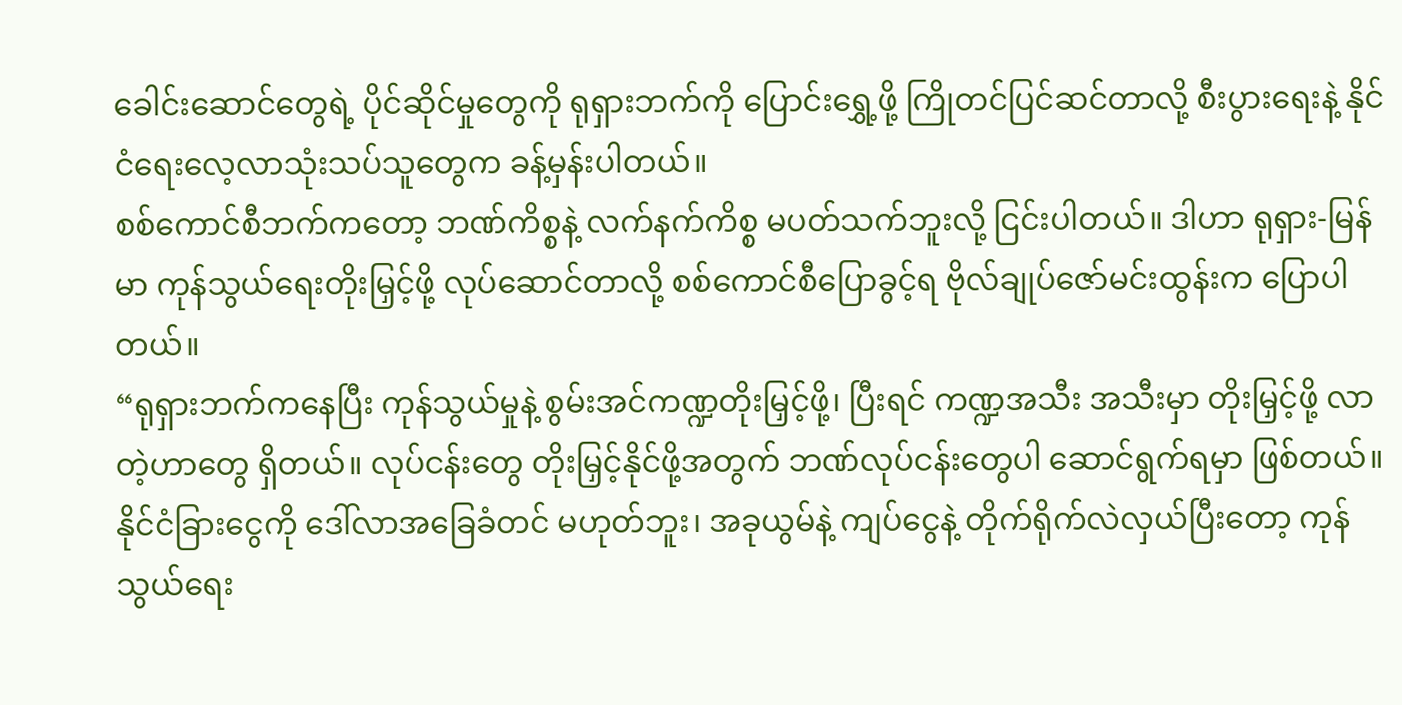ခေါင်းဆောင်တွေရဲ့ ပိုင်ဆိုင်မှုတွေကို ရုရှားဘက်ကို ပြောင်းရွှေ့ဖို့ ကြိုတင်ပြင်ဆင်တာလို့ စီးပွားရေးနဲ့ နိုင်ငံရေးလေ့လာသုံးသပ်သူတွေက ခန့်မှန်းပါတယ်။
စစ်ကောင်စီဘက်ကတော့ ဘဏ်ကိစ္စနဲ့ လက်နက်ကိစ္စ မပတ်သက်ဘူးလို့ ငြင်းပါတယ်။ ဒါဟာ ရုရှား-မြန်မာ ကုန်သွယ်ရေးတိုးမြှင့်ဖို့ လုပ်ဆောင်တာလို့ စစ်ကောင်စီပြောခွင့်ရ ဗိုလ်ချုပ်ဇော်မင်းထွန်းက ပြောပါတယ်။
“ရုရှားဘက်ကနေပြီး ကုန်သွယ်မှုနဲ့ စွမ်းအင်ကဏ္ဍတိုးမြှင့်ဖို့၊ ပြီးရင် ကဏ္ဍအသီး အသီးမှာ တိုးမြှင့်ဖို့ လာတဲ့ဟာတွေ ရှိတယ်။ လုပ်ငန်းတွေ တိုးမြှင့်နိုင်ဖို့အတွက် ဘဏ်လုပ်ငန်းတွေပါ ဆောင်ရွက်ရမှာ ဖြစ်တယ်။ နိုင်ငံခြားငွေကို ဒေါ်လာအခြေခံတင် မဟုတ်ဘူး၊ အခုယွမ်နဲ့ ကျပ်ငွေနဲ့ တိုက်ရိုက်လဲလှယ်ပြီးတော့ ကုန်သွယ်ရေး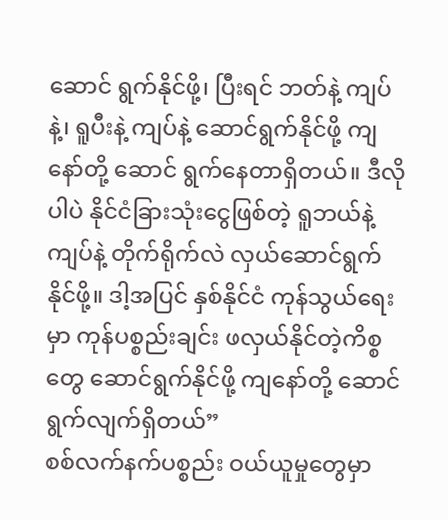ဆောင် ရွက်နိုင်ဖို့၊ ပြီးရင် ဘတ်နဲ့ ကျပ်နဲ့၊ ရူပီးနဲ့ ကျပ်နဲ့ ဆောင်ရွက်နိုင်ဖို့ ကျနော်တို့ ဆောင် ရွက်နေတာရှိတယ်။ ဒီလိုပါပဲ နိုင်ငံခြားသုံးငွေဖြစ်တဲ့ ရူဘယ်နဲ့ ကျပ်နဲ့ တိုက်ရိုက်လဲ လှယ်ဆောင်ရွက်နိုင်ဖို့။ ဒါ့အပြင် နှစ်နိုင်ငံ ကုန်သွယ်ရေးမှာ ကုန်ပစ္စည်းချင်း ဖလှယ်နိုင်တဲ့ကိစ္စတွေ ဆောင်ရွက်နိုင်ဖို့ ကျနော်တို့ ဆောင်ရွက်လျက်ရှိတယ်”
စစ်လက်နက်ပစ္စည်း ဝယ်ယူမှုတွေမှာ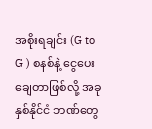အစိုးရချင်း (G to G ) စနစ်နဲ့ ငွေပေးချေတာဖြစ်လို့ အခု နှစ်နိုင်ငံ ဘဏ်တွေ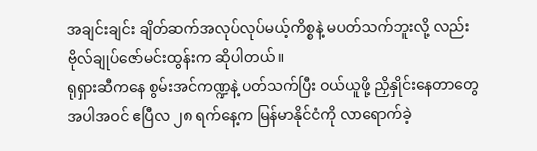အချင်းချင်း ချိတ်ဆက်အလုပ်လုပ်မယ့်ကိစ္စနဲ့ မပတ်သက်ဘူးလို့ လည်း ဗိုလ်ချုပ်ဇော်မင်းထွန်းက ဆိုပါတယ်။
ရုရှားဆီကနေ စွမ်းအင်ကဏ္ဍနဲ့ ပတ်သက်ပြီး ဝယ်ယူဖို့ ညှိနှိုင်းနေတာတွေ အပါအဝင် ဧပြီလ ၂၈ ရက်နေ့က မြန်မာနိုင်ငံကို လာရောက်ခဲ့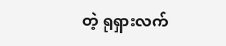တဲ့ ရုရှားလက်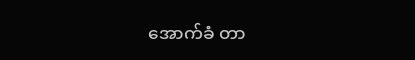အောက်ခံ တာ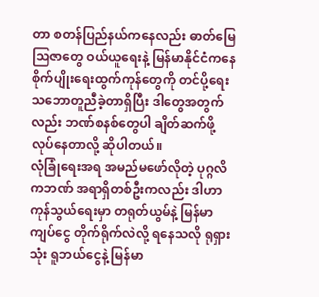တာ စတန်ပြည်နယ်ကနေလည်း ဓာတ်မြေဩဇာတွေ ဝယ်ယူရေးနဲ့ မြန်မာနိုင်ငံကနေ စိုက်ပျိုးရေးထွက်ကုန်တွေကို တင်ပို့ရေး သဘောတူညီခဲ့တာရှိပြီး ဒါတွေအတွက်လည်း ဘဏ်စနစ်တွေပါ ချိတ်ဆက်ဖို့ လုပ်နေတာလို့ ဆိုပါတယ်။
လုံခြုံရေးအရ အမည်မဖော်လိုတဲ့ ပုဂ္ဂလိကဘဏ် အရာရှိတစ်ဦးကလည်း ဒါဟာ ကုန်သွယ်ရေးမှာ တရုတ်ယွမ်နဲ့ မြန်မာကျပ်ငွေ တိုက်ရိုက်လဲလို့ ရနေသလို ရုရှားသုံး ရူဘယ်ငွေနဲ့ မြန်မာ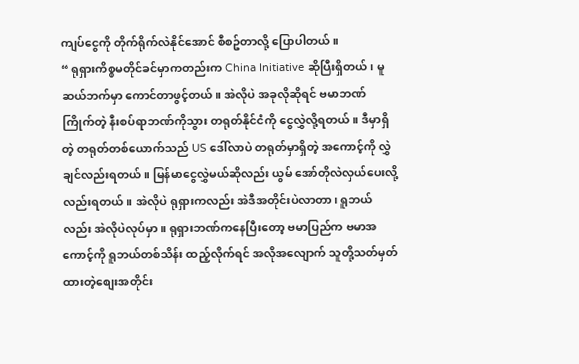ကျပ်ငွေကို တိုက်ရိုက်လဲနိုင်အောင် စီစဥ်တာလို့ ပြောပါတယ်။
“ ရုရှားကိစ္စမတိုင်ခင်မှာကတည်းက China Initiative ဆိုပြီးရှိတယ်၊ မူဆယ်ဘက်မှာ ကောင်တာဖွင့်တယ်။ အဲလိုပဲ အခုလိုဆိုရင် ဗမာဘဏ် ကြိုက်တဲ့ နီးစပ်ရာဘဏ်ကိုသွား တရုတ်နိုင်ငံကို ငွေလွှဲလို့ရတယ်။ ဒီမှာရှိတဲ့ တရုတ်တစ်ယောက်သည် US ဒေါ်လာပဲ တရုတ်မှာရှိတဲ့ အကောင့်ကို လွှဲချင်လည်းရတယ်။ မြန်မာငွေလွှဲမယ်ဆိုလည်း ယွမ် အော်တိုလဲလှယ်ပေးလို့လည်းရတယ်။ အဲလိုပဲ ရုရှားကလည်း အဲဒီအတိုင်းပဲလာတာ၊ ရူဘယ်လည်း အဲလိုပဲလုပ်မှာ။ ရုရှားဘဏ်ကနေပြီးတော့ ဗမာပြည်က ဗမာအကောင့်ကို ရူဘယ်တစ်သိန်း ထည့်လိုက်ရင် အလိုအလျောက် သူတို့သတ်မှတ်ထားတဲ့စျေးအတိုင်း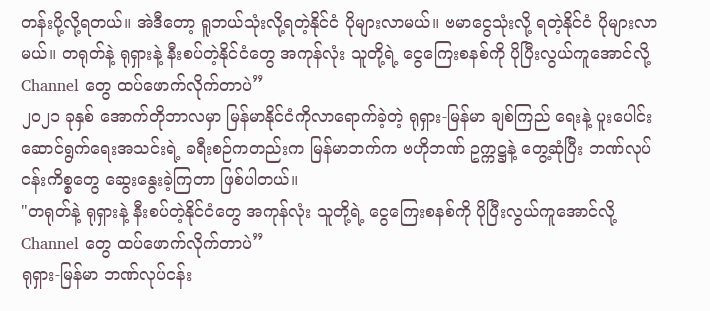တန်းပို့လို့ရတယ်။ အဲဒီတော့ ရူဘယ်သုံးလို့ရတဲ့နိုင်ငံ ပိုများလာမယ်။ ဗမာငွေသုံးလို့ ရတဲ့နိုင်ငံ ပိုများလာမယ်။ တရုတ်နဲ့ ရုရှားနဲ့ နီးစပ်တဲ့နိုင်ငံတွေ အကုန်လုံး သူတို့ရဲ့ ငွေကြေးစနစ်ကို ပိုပြီးလွယ်ကူအောင်လို့ Channel တွေ ထပ်ဖောက်လိုက်တာပဲ”
၂၀၂၁ ခုနှစ် အောက်တိုဘာလမှာ မြန်မာနိုင်ငံကိုလာရောက်ခဲ့တဲ့ ရုရှား-မြန်မာ ချစ်ကြည် ရေးနဲ့ ပူးပေါင်းဆောင်ရွက်ရေးအသင်းရဲ့ ခရီးစဉ်ကတည်းက မြန်မာဘက်က ဗဟိုဘဏ် ဥက္ကဋ္ဌနဲ့ တွေ့ဆုံပြီး ဘဏ်လုပ်ငန်းကိစ္စတွေ ဆွေးနွေးခဲ့ကြတာ ဖြစ်ပါတယ်။
"တရုတ်နဲ့ ရုရှားနဲ့ နီးစပ်တဲ့နိုင်ငံတွေ အကုန်လုံး သူတို့ရဲ့ ငွေကြေးစနစ်ကို ပိုပြီးလွယ်ကူအောင်လို့ Channel တွေ ထပ်ဖောက်လိုက်တာပဲ”
ရုရှား-မြန်မာ ဘဏ်လုပ်ငန်း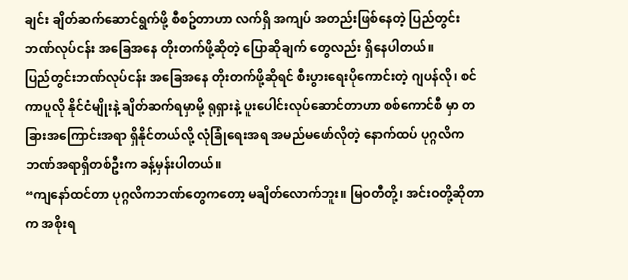ချင်း ချိတ်ဆက်ဆောင်ရွက်ဖို့ စီစဥ်တာဟာ လက်ရှိ အကျပ် အတည်းဖြစ်နေတဲ့ ပြည်တွင်းဘဏ်လုပ်ငန်း အခြေအနေ တိုးတက်ဖို့ဆိုတဲ့ ပြောဆိုချက် တွေလည်း ရှိနေပါတယ်။
ပြည်တွင်းဘဏ်လုပ်ငန်း အခြေအနေ တိုးတက်ဖို့ဆိုရင် စီးပွားရေးပိုကောင်းတဲ့ ဂျပန်လို၊ စင်ကာပူလို နိုင်ငံမျိုးနဲ့ ချိတ်ဆက်ရမှာမို့ ရုရှားနဲ့ ပူးပေါင်းလုပ်ဆောင်တာဟာ စစ်ကောင်စီ မှာ တခြားအကြောင်းအရာ ရှိနိုင်တယ်လို့ လုံခြုံရေးအရ အမည်မဖော်လိုတဲ့ နောက်ထပ် ပုဂ္ဂလိကဘဏ်အရာရှိတစ်ဦးက ခန့်မှန်းပါတယ်။
“ကျနော်ထင်တာ ပုဂ္ဂလိကဘဏ်တွေကတော့ မချိတ်လောက်ဘူး။ မြဝတီတို့၊ အင်းဝတို့ဆိုတာက အစိုးရ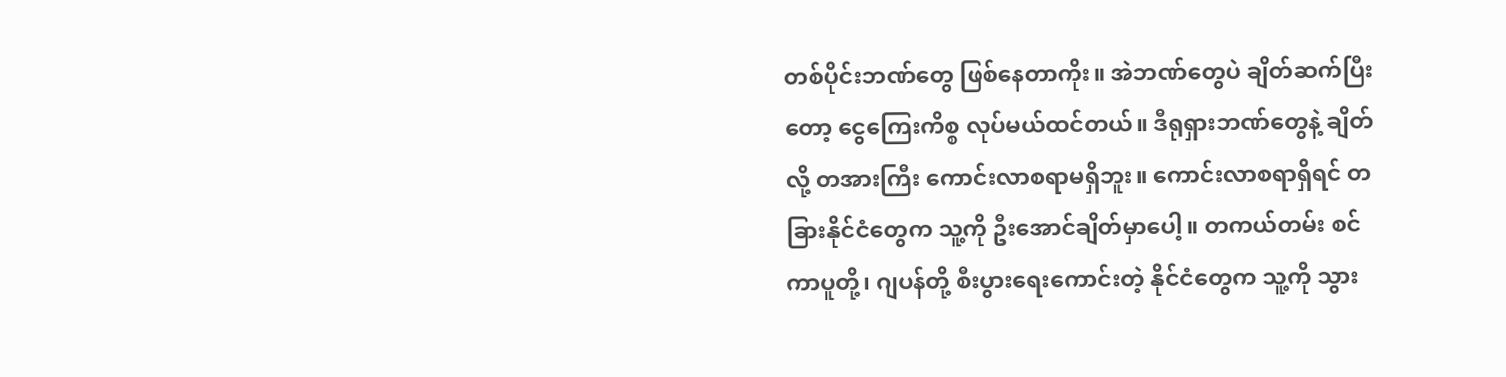တစ်ပိုင်းဘဏ်တွေ ဖြစ်နေတာကိုး။ အဲဘဏ်တွေပဲ ချိတ်ဆက်ပြီးတော့ ငွေကြေးကိစ္စ လုပ်မယ်ထင်တယ်။ ဒီရုရှားဘဏ်တွေနဲ့ ချိတ်လို့ တအားကြီး ကောင်းလာစရာမရှိဘူး။ ကောင်းလာစရာရှိရင် တခြားနိုင်ငံတွေက သူ့ကို ဦးအောင်ချိတ်မှာပေါ့။ တကယ်တမ်း စင်ကာပူတို့၊ ဂျပန်တို့ စီးပွားရေးကောင်းတဲ့ နိုင်ငံတွေက သူ့ကို သွား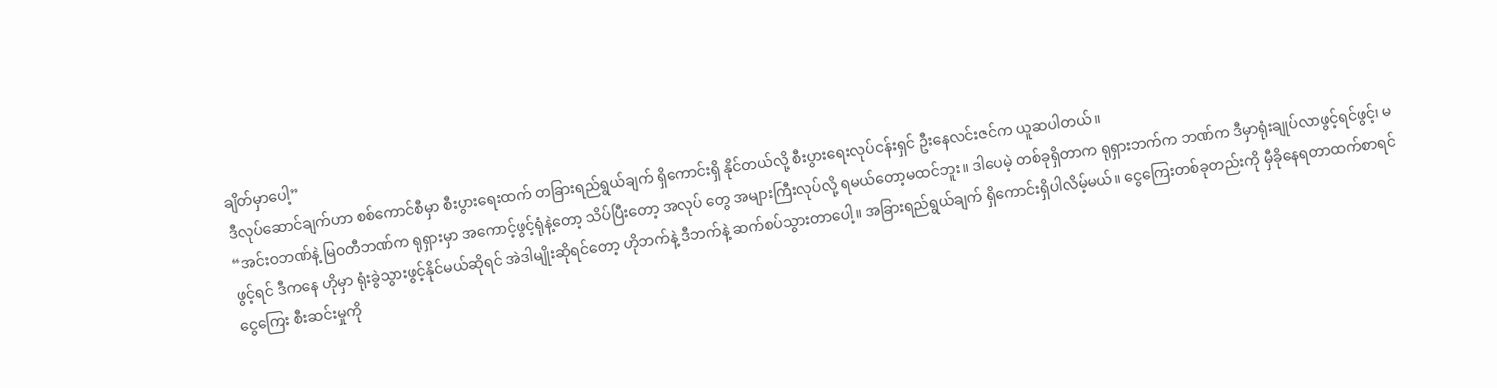ချိတ်မှာပေါ့”
ဒီလုပ်ဆောင်ချက်ဟာ စစ်ကောင်စီမှာ စီးပွားရေးထက် တခြားရည်ရွယ်ချက် ရှိကောင်းရှိ နိုင်တယ်လို့ စီးပွားရေးလုပ်ငန်းရှင် ဦးနေလင်းဇင်က ယူဆပါတယ်။
“အင်းဝဘဏ်နဲ့ မြဝတီဘဏ်က ရုရှားမှာ အကောင့်ဖွင့်ရုံနဲ့တော့ သိပ်ပြီးတော့ အလုပ် တွေ အများကြီးလုပ်လို့ ရမယ်တော့မထင်ဘူး။ ဒါပေမဲ့ တစ်ခုရှိတာက ရုရှားဘက်က ဘဏ်က ဒီမှာရုံးချုပ်လာဖွင့်ရင်ဖွင့်၊ မဖွင့်ရင် ဒီကနေ ဟိုမှာ ရုံးခွဲသွားဖွင့်နိုင်မယ်ဆိုရင် အဲဒါမျိုးဆိုရင်တော့ ဟိုဘက်နဲ့ ဒီဘက်နဲ့ ဆက်စပ်သွားတာပေါ့။ အခြားရည်ရွယ်ချက် ရှိကောင်းရှိပါလိမ့်မယ်။ ငွေကြေးတစ်ခုတည်းကို မှီခိုနေရတာထက်စာရင် ငွေကြေး စီးဆင်းမှုကို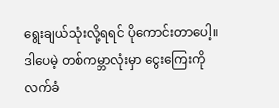ရွေးချယ်သုံးလို့ရရင် ပိုကောင်းတာပေါ့။ ဒါပေမဲ့ တစ်ကမ္ဘာလုံးမှာ ငွေးကြေးကိုလက်ခံ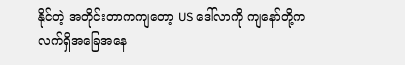နိုင်တဲ့ အတိုင်းတာကကျတော့ US ဒေါ်လာကို ကျနော်တို့က လက်ရှိအခြေအနေ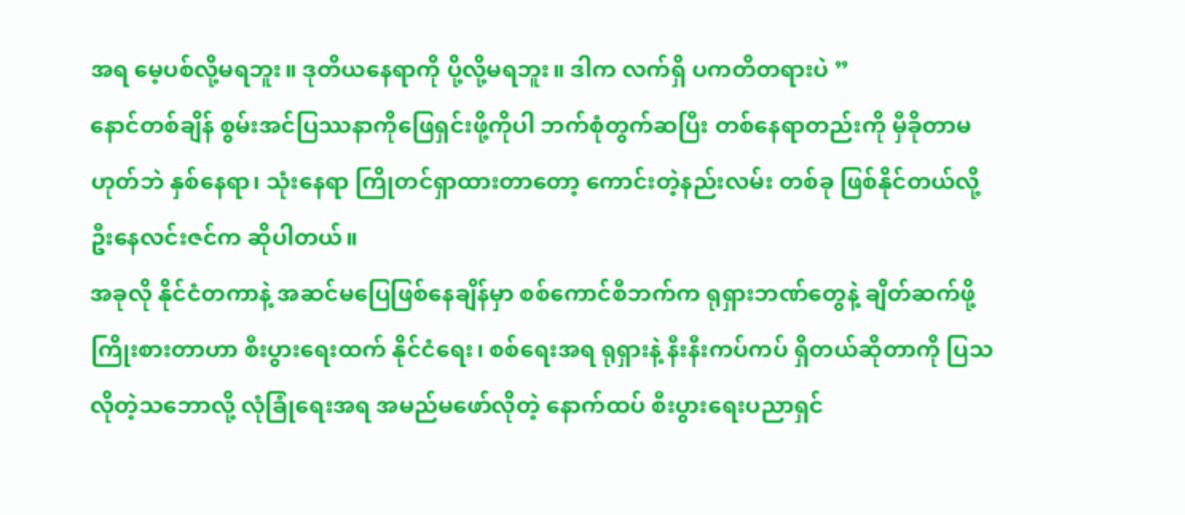အရ မေ့ပစ်လို့မရဘူး။ ဒုတိယနေရာကို ပို့လို့မရဘူး။ ဒါက လက်ရှိ ပကတိတရားပဲ ”
နောင်တစ်ချိန် စွမ်းအင်ပြဿနာကိုဖြေရှင်းဖို့ကိုပါ ဘက်စုံတွက်ဆပြီး တစ်နေရာတည်းကို မှီခိုတာမဟုတ်ဘဲ နှစ်နေရာ၊ သုံးနေရာ ကြိုတင်ရှာထားတာတော့ ကောင်းတဲ့နည်းလမ်း တစ်ခု ဖြစ်နိုင်တယ်လို့ ဦးနေလင်းဇင်က ဆိုပါတယ်။
အခုလို နိုင်ငံတကာနဲ့ အဆင်မပြေဖြစ်နေချိန်မှာ စစ်ကောင်စီဘက်က ရုရှားဘဏ်တွေနဲ့ ချိတ်ဆက်ဖို့ ကြိုးစားတာဟာ စီးပွားရေးထက် နိုင်ငံရေး၊ စစ်ရေးအရ ရုရှားနဲ့ နီးနီးကပ်ကပ် ရှိတယ်ဆိုတာကို ပြသလိုတဲ့သဘောလို့ လုံခြုံရေးအရ အမည်မဖော်လိုတဲ့ နောက်ထပ် စီးပွားရေးပညာရှင်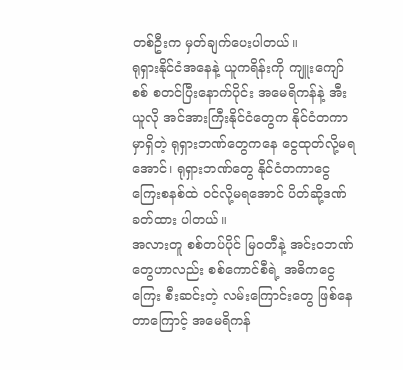တစ်ဦးက မှတ်ချက်ပေးပါတယ်။
ရုရှားနိုင်ငံအနေနဲ့ ယူကရိန်းကို ကျူးကျော်စစ် စတင်ပြီးနောက်ပိုင်း အမေရိကန်နဲ့ အီးယူလို အင်အားကြီးနိုင်ငံတွေက နိုင်ငံတကာမှာရှိတဲ့ ရုရှားဘဏ်တွေကနေ ငွေထုတ်လို့မရအောင်၊ ရုရှားဘဏ်တွေ နိုင်ငံတကာငွေကြေးစနစ်ထဲ ဝင်လို့မရအောင် ပိတ်ဆို့ဒဏ်ခတ်ထား ပါတယ်။
အလားတူ စစ်တပ်ပိုင် မြဝတီနဲ့ အင်းဝဘဏ်တွေဟာလည်း စစ်ကောင်စီရဲ့ အဓိကငွေကြေး စီးဆင်းတဲ့ လမ်းကြောင်းတွေ ဖြစ်နေတာကြောင့် အမေရိကန်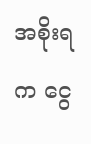အစိုးရက ငွေ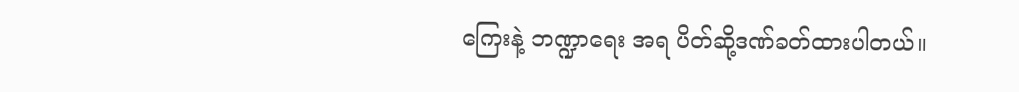ကြေးနဲ့ ဘဏ္ဍာရေး အရ ပိတ်ဆို့ဒဏ်ခတ်ထားပါတယ်။